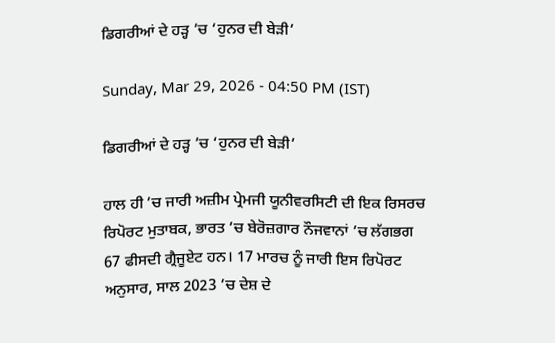ਡਿਗਰੀਆਂ ਦੇ ਹੜ੍ਹ ’ਚ ‘ਹੁਨਰ ਦੀ ਬੇੜੀ’

Sunday, Mar 29, 2026 - 04:50 PM (IST)

ਡਿਗਰੀਆਂ ਦੇ ਹੜ੍ਹ ’ਚ ‘ਹੁਨਰ ਦੀ ਬੇੜੀ’

ਹਾਲ ਹੀ ’ਚ ਜਾਰੀ ਅਜ਼ੀਮ ਪ੍ਰੇਮਜੀ ਯੂਨੀਵਰਸਿਟੀ ਦੀ ਇਕ ਰਿਸਰਚ ਰਿਪੋਰਟ ਮੁਤਾਬਕ, ਭਾਰਤ ’ਚ ਬੇਰੋਜ਼ਗਾਰ ਨੌਜਵਾਨਾਂ ’ਚ ਲੱਗਭਗ 67 ਫੀਸਦੀ ਗ੍ਰੈਜੂਏਟ ਹਨ। 17 ਮਾਰਚ ਨੂੰ ਜਾਰੀ ਇਸ ਰਿਪੋਰਟ ਅਨੁਸਾਰ, ਸਾਲ 2023 ’ਚ ਦੇਸ਼ ਦੇ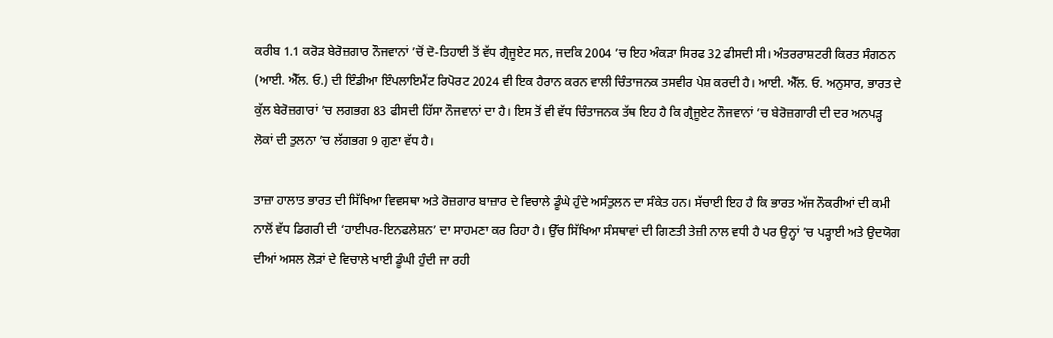ਕਰੀਬ 1.1 ਕਰੋੜ ਬੇਰੋਜ਼ਗਾਰ ਨੌਜਵਾਨਾਂ ’ਚੋਂ ਦੋ-ਤਿਹਾਈ ਤੋਂ ਵੱਧ ਗ੍ਰੈਜੂਏਟ ਸਨ, ਜਦਕਿ 2004 ’ਚ ਇਹ ਅੰਕੜਾ ਸਿਰਫ 32 ਫੀਸਦੀ ਸੀ। ਅੰਤਰਰਾਸ਼ਟਰੀ ਕਿਰਤ ਸੰਗਠਨ (ਆਈ. ਐੱਲ. ਓ.) ਦੀ ਇੰਡੀਆ ਇੰਪਲਾਇਮੈਂਟ ਰਿਪੋਰਟ 2024 ਵੀ ਇਕ ਹੈਰਾਨ ਕਰਨ ਵਾਲੀ ਚਿੰਤਾਜਨਕ ਤਸਵੀਰ ਪੇਸ਼ ਕਰਦੀ ਹੈ। ਆਈ. ਐੱਲ. ਓ. ਅਨੁਸਾਰ, ਭਾਰਤ ਦੇ ਕੁੱਲ ਬੇਰੋਜ਼ਗਾਰਾਂ ’ਚ ਲਗਭਗ 83 ਫੀਸਦੀ ਹਿੱਸਾ ਨੌਜਵਾਨਾਂ ਦਾ ਹੈ। ਇਸ ਤੋਂ ਵੀ ਵੱਧ ਚਿੰਤਾਜਨਕ ਤੱਥ ਇਹ ਹੈ ਕਿ ਗ੍ਰੈਜੂਏਟ ਨੌਜਵਾਨਾਂ ’ਚ ਬੇਰੋਜ਼ਗਾਰੀ ਦੀ ਦਰ ਅਨਪੜ੍ਹ ਲੋਕਾਂ ਦੀ ਤੁਲਨਾ ’ਚ ਲੱਗਭਗ 9 ਗੁਣਾ ਵੱਧ ਹੈ।

ਤਾਜ਼ਾ ਹਾਲਾਤ ਭਾਰਤ ਦੀ ਸਿੱਖਿਆ ਵਿਵਸਥਾ ਅਤੇ ਰੋਜ਼ਗਾਰ ਬਾਜ਼ਾਰ ਦੇ ਵਿਚਾਲੇ ਡੂੰਘੇ ਹੁੰਦੇ ਅਸੰਤੁਲਨ ਦਾ ਸੰਕੇਤ ਹਨ। ਸੱਚਾਈ ਇਹ ਹੈ ਕਿ ਭਾਰਤ ਅੱਜ ਨੌਕਰੀਆਂ ਦੀ ਕਮੀ ਨਾਲੋਂ ਵੱਧ ਡਿਗਰੀ ਦੀ ‘ਹਾਈਪਰ-ਇਨਫਲੇਸ਼ਨ’ ਦਾ ਸਾਹਮਣਾ ਕਰ ਰਿਹਾ ਹੈ। ਉੱਚ ਸਿੱਖਿਆ ਸੰਸਥਾਵਾਂ ਦੀ ਗਿਣਤੀ ਤੇਜ਼ੀ ਨਾਲ ਵਧੀ ਹੈ ਪਰ ਉਨ੍ਹਾਂ ’ਚ ਪੜ੍ਹਾਈ ਅਤੇ ਉਦਯੋਗ ਦੀਆਂ ਅਸਲ ਲੋੜਾਂ ਦੇ ਵਿਚਾਲੇ ਖਾਈ ਡੂੰਘੀ ਹੁੰਦੀ ਜਾ ਰਹੀ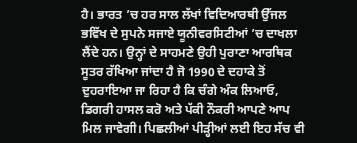ਹੈ। ਭਾਰਤ ’ਚ ਹਰ ਸਾਲ ਲੱਖਾਂ ਵਿਦਿਆਰਥੀ ਉੱਜਲ ਭਵਿੱਖ ਦੇ ਸੁਪਨੇ ਸਜਾਏ ਯੂਨੀਵਰਸਿਟੀਆਂ ’ਚ ਦਾਖਲਾ ਲੈਂਦੇ ਹਨ। ਉਨ੍ਹਾਂ ਦੇ ਸਾਹਮਣੇ ਉਹੀ ਪੁਰਾਣਾ ਆਰਥਿਕ ਸੂਤਰ ਰੱਖਿਆ ਜਾਂਦਾ ਹੈ ਜੋ 1990 ਦੇ ਦਹਾਕੇ ਤੋਂ ਦੁਹਰਾਇਆ ਜਾ ਰਿਹਾ ਹੈ ਕਿ ਚੰਗੇ ਅੰਕ ਲਿਆਓ, ਡਿਗਰੀ ਹਾਸਲ ਕਰੋ ਅਤੇ ਪੱਕੀ ਨੌਕਰੀ ਆਪਣੇ ਆਪ ਮਿਲ ਜਾਵੇਗੀ। ਪਿਛਲੀਆਂ ਪੀੜ੍ਹੀਆਂ ਲਈ ਇਹ ਸੱਚ ਵੀ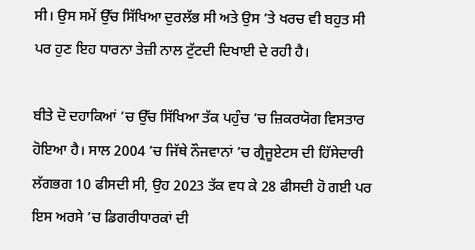ਸੀ। ਉਸ ਸਮੇਂ ਉੱਚ ਸਿੱਖਿਆ ਦੁਰਲੱਭ ਸੀ ਅਤੇ ਉਸ ’ਤੇ ਖਰਚ ਵੀ ਬਹੁਤ ਸੀ ਪਰ ਹੁਣ ਇਹ ਧਾਰਨਾ ਤੇਜ਼ੀ ਨਾਲ ਟੁੱਟਦੀ ਦਿਖਾਈ ਦੇ ਰਹੀ ਹੈ।

ਬੀਤੇ ਦੋ ਦਹਾਕਿਆਂ ’ਚ ਉੱਚ ਸਿੱਖਿਆ ਤੱਕ ਪਹੁੰਚ ’ਚ ਜ਼ਿਕਰਯੋਗ ਵਿਸਤਾਰ ਹੋਇਆ ਹੈ। ਸਾਲ 2004 ’ਚ ਜਿੱਥੇ ਨੌਜਵਾਨਾਂ ’ਚ ਗ੍ਰੈਜੂਏਟਸ ਦੀ ਹਿੱਸੇਦਾਰੀ ਲੱਗਭਗ 10 ਫੀਸਦੀ ਸੀ, ਉਹ 2023 ਤੱਕ ਵਧ ਕੇ 28 ਫੀਸਦੀ ਹੋ ਗਈ ਪਰ ਇਸ ਅਰਸੇ ’ਚ ਡਿਗਰੀਧਾਰਕਾਂ ਦੀ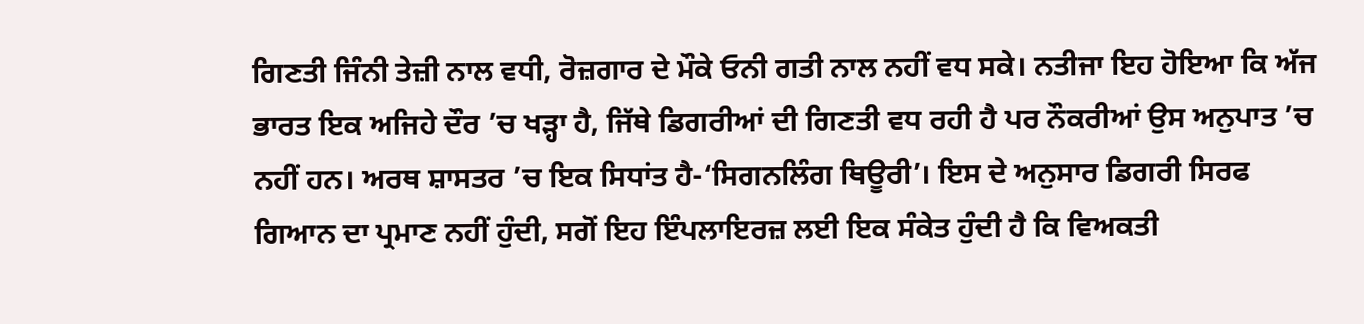ਗਿਣਤੀ ਜਿੰਨੀ ਤੇਜ਼ੀ ਨਾਲ ਵਧੀ, ਰੋਜ਼ਗਾਰ ਦੇ ਮੌਕੇ ਓਨੀ ਗਤੀ ਨਾਲ ਨਹੀਂ ਵਧ ਸਕੇ। ਨਤੀਜਾ ਇਹ ਹੋਇਆ ਕਿ ਅੱਜ ਭਾਰਤ ਇਕ ਅਜਿਹੇ ਦੌਰ ’ਚ ਖੜ੍ਹਾ ਹੈ, ਜਿੱਥੇ ਡਿਗਰੀਆਂ ਦੀ ਗਿਣਤੀ ਵਧ ਰਹੀ ਹੈ ਪਰ ਨੌਕਰੀਆਂ ਉਸ ਅਨੁਪਾਤ ’ਚ ਨਹੀਂ ਹਨ। ਅਰਥ ਸ਼ਾਸਤਰ ’ਚ ਇਕ ਸਿਧਾਂਤ ਹੈ-‘ਸਿਗਨਲਿੰਗ ਥਿਊਰੀ’। ਇਸ ਦੇ ਅਨੁਸਾਰ ਡਿਗਰੀ ਸਿਰਫ ਗਿਆਨ ਦਾ ਪ੍ਰਮਾਣ ਨਹੀਂ ਹੁੰਦੀ, ਸਗੋਂ ਇਹ ਇੰਪਲਾਇਰਜ਼ ਲਈ ਇਕ ਸੰਕੇਤ ਹੁੰਦੀ ਹੈ ਕਿ ਵਿਅਕਤੀ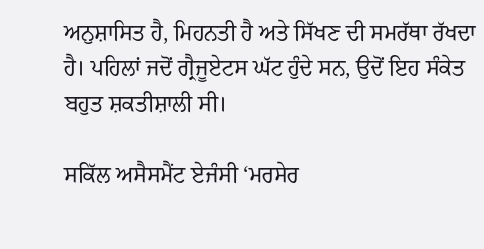ਅਨੁਸ਼ਾਸਿਤ ਹੈ, ਮਿਹਨਤੀ ਹੈ ਅਤੇ ਸਿੱਖਣ ਦੀ ਸਮਰੱਥਾ ਰੱਖਦਾ ਹੈ। ਪਹਿਲਾਂ ਜਦੋਂ ਗ੍ਰੈਜੂਏਟਸ ਘੱਟ ਹੁੰਦੇ ਸਨ, ਉਦੋਂ ਇਹ ਸੰਕੇਤ ਬਹੁਤ ਸ਼ਕਤੀਸ਼ਾਲੀ ਸੀ।

ਸਕਿੱਲ ਅਸੈਸਮੈਂਟ ਏਜੰਸੀ ‘ਮਰਸੇਰ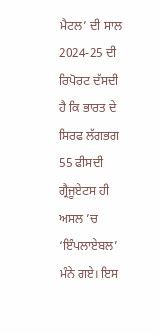ਮੈਟਲ’ ਦੀ ਸਾਲ 2024-25 ਦੀ ਰਿਪੋਰਟ ਦੱਸਦੀ ਹੈ ਕਿ ਭਾਰਤ ਦੇ ਸਿਰਫ ਲੱਗਭਗ 55 ਫੀਸਦੀ ਗ੍ਰੈਜੂਏਟਸ ਹੀ ਅਸਲ ’ਚ ‘ਇੰਪਲਾਏਬਲ’ ਮੰਨੇ ਗਏ। ਇਸ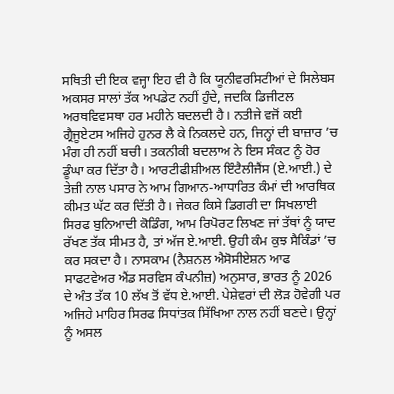ਸਥਿਤੀ ਦੀ ਇਕ ਵਜ੍ਹਾ ਇਹ ਵੀ ਹੈ ਕਿ ਯੂਨੀਵਰਸਿਟੀਆਂ ਦੇ ਸਿਲੇਬਸ ਅਕਸਰ ਸਾਲਾਂ ਤੱਕ ਅਪਡੇਟ ਨਹੀਂ ਹੁੰਦੇ, ਜਦਕਿ ਡਿਜੀਟਲ ਅਰਥਵਿਵਸਥਾ ਹਰ ਮਹੀਨੇ ਬਦਲਦੀ ਹੈ। ਨਤੀਜੇ ਵਜੋਂ ਕਈ ਗ੍ਰੈਜੂਏਟਸ ਅਜਿਹੇ ਹੁਨਰ ਲੈ ਕੇ ਨਿਕਲਦੇ ਹਨ, ਜਿਨ੍ਹਾਂ ਦੀ ਬਾਜ਼ਾਰ ’ਚ ਮੰਗ ਹੀ ਨਹੀਂ ਬਚੀ। ਤਕਨੀਕੀ ਬਦਲਾਅ ਨੇ ਇਸ ਸੰਕਟ ਨੂੰ ਹੋਰ ਡੂੰਘਾ ਕਰ ਦਿੱਤਾ ਹੈ। ਆਰਟੀਫੀਸ਼ੀਅਲ ਇੰਟੈਲੀਜੈਂਸ (ਏ.ਆਈ.) ਦੇ ਤੇਜ਼ੀ ਨਾਲ ਪਸਾਰ ਨੇ ਆਮ ਗਿਆਨ-ਆਧਾਰਿਤ ਕੰਮਾਂ ਦੀ ਆਰਥਿਕ ਕੀਮਤ ਘੱਟ ਕਰ ਦਿੱਤੀ ਹੈ। ਜੇਕਰ ਕਿਸੇ ਡਿਗਰੀ ਦਾ ਸਿਖਲਾਈ ਸਿਰਫ ਬੁਨਿਆਦੀ ਕੋਡਿੰਗ, ਆਮ ਰਿਪੋਰਟ ਲਿਖਣ ਜਾਂ ਤੱਥਾਂ ਨੂੰ ਯਾਦ ਰੱਖਣ ਤੱਕ ਸੀਮਤ ਹੈ, ਤਾਂ ਅੱਜ ਏ.ਆਈ. ਉਹੀ ਕੰਮ ਕੁਝ ਸੈਕਿੰਡਾਂ ’ਚ ਕਰ ਸਕਦਾ ਹੈ। ਨਾਸਕਾਮ (ਨੈਸ਼ਨਲ ਐਸੋਸੀਏਸ਼ਨ ਆਫ ਸਾਫਟਵੇਅਰ ਐਂਡ ਸਰਵਿਸ ਕੰਪਨੀਜ਼) ਅਨੁਸਾਰ, ਭਾਰਤ ਨੂੰ 2026 ਦੇ ਅੰਤ ਤੱਕ 10 ਲੱਖ ਤੋਂ ਵੱਧ ਏ.ਆਈ. ਪੇਸ਼ੇਵਰਾਂ ਦੀ ਲੋੜ ਹੋਵੇਗੀ ਪਰ ਅਜਿਹੇ ਮਾਹਿਰ ਸਿਰਫ ਸਿਧਾਂਤਕ ਸਿੱਖਿਆ ਨਾਲ ਨਹੀਂ ਬਣਦੇ। ਉਨ੍ਹਾਂ ਨੂੰ ਅਸਲ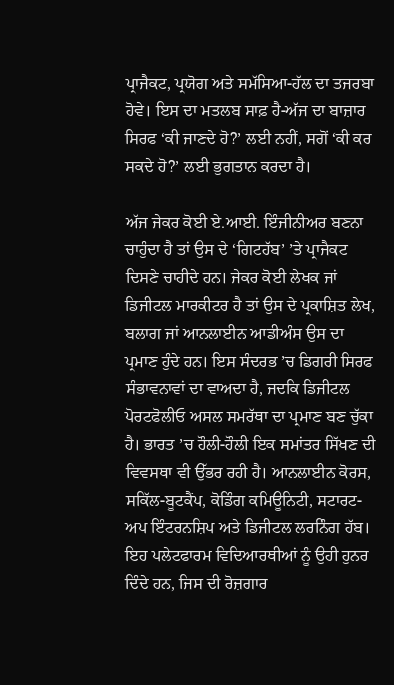ਪ੍ਰਾਜੈਕਟ, ਪ੍ਰਯੋਗ ਅਤੇ ਸਮੱਸਿਆ-ਹੱਲ ਦਾ ਤਜਰਬਾ ਹੋਵੇ। ਇਸ ਦਾ ਮਤਲਬ ਸਾਫ਼ ਹੈ-ਅੱਜ ਦਾ ਬਾਜ਼ਾਰ ਸਿਰਫ ‘ਕੀ ਜਾਣਦੇ ਹੋ?’ ਲਈ ਨਹੀਂ, ਸਗੋਂ ‘ਕੀ ਕਰ ਸਕਦੇ ਹੋ?’ ਲਈ ਭੁਗਤਾਨ ਕਰਦਾ ਹੈ।

ਅੱਜ ਜੇਕਰ ਕੋਈ ਏ.ਆਈ. ਇੰਜੀਨੀਅਰ ਬਣਨਾ ਚਾਹੁੰਦਾ ਹੈ ਤਾਂ ਉਸ ਦੇ ‘ਗਿਟਹੱਬ’ ’ਤੇ ਪ੍ਰਾਜੈਕਟ ਦਿਸਣੇ ਚਾਹੀਦੇ ਹਨ। ਜੇਕਰ ਕੋਈ ਲੇਖਕ ਜਾਂ ਡਿਜੀਟਲ ਮਾਰਕੀਟਰ ਹੈ ਤਾਂ ਉਸ ਦੇ ਪ੍ਰਕਾਸ਼ਿਤ ਲੇਖ, ਬਲਾਗ ਜਾਂ ਆਨਲਾਈਨ ਆਡੀਅੰਸ ਉਸ ਦਾ ਪ੍ਰਮਾਣ ਹੁੰਦੇ ਹਨ। ਇਸ ਸੰਦਰਭ ’ਚ ਡਿਗਰੀ ਸਿਰਫ ਸੰਭਾਵਨਾਵਾਂ ਦਾ ਵਾਅਦਾ ਹੈ, ਜਦਕਿ ਡਿਜੀਟਲ ਪੋਰਟਫੋਲੀਓ ਅਸਲ ਸਮਰੱਥਾ ਦਾ ਪ੍ਰਮਾਣ ਬਣ ਚੁੱਕਾ ਹੈ। ਭਾਰਤ ’ਚ ਹੌਲੀ-ਹੌਲੀ ਇਕ ਸਮਾਂਤਰ ਸਿੱਖਣ ਦੀ ਵਿਵਸਥਾ ਵੀ ਉੱਭਰ ਰਹੀ ਹੈ। ਆਨਲਾਈਨ ਕੋਰਸ, ਸਕਿੱਲ-ਬੂਟਕੈਂਪ, ਕੋਡਿੰਗ ਕਮਿਊਨਿਟੀ, ਸਟਾਰਟ-ਅਪ ਇੰਟਰਨਸ਼ਿਪ ਅਤੇ ਡਿਜੀਟਲ ਲਰਨਿੰਗ ਹੱਬ। ਇਹ ਪਲੇਟਫਾਰਮ ਵਿਦਿਆਰਥੀਆਂ ਨੂੰ ਉਹੀ ਹੁਨਰ ਦਿੰਦੇ ਹਨ, ਜਿਸ ਦੀ ਰੋਜ਼ਗਾਰ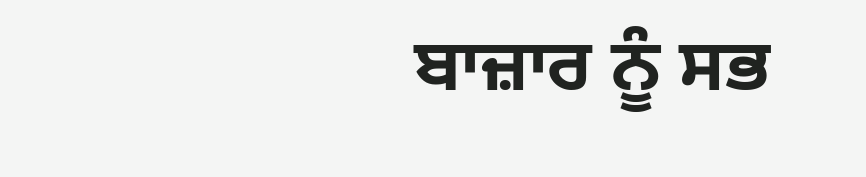ਬਾਜ਼ਾਰ ਨੂੰ ਸਭ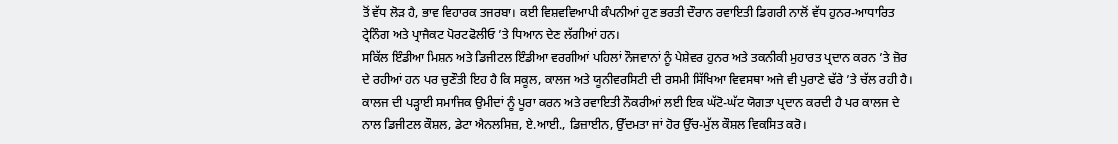ਤੋਂ ਵੱਧ ਲੋੜ ਹੈ, ਭਾਵ ਵਿਹਾਰਕ ਤਜਰਬਾ। ਕਈ ਵਿਸ਼ਵਵਿਆਪੀ ਕੰਪਨੀਆਂ ਹੁਣ ਭਰਤੀ ਦੌਰਾਨ ਰਵਾਇਤੀ ਡਿਗਰੀ ਨਾਲੋਂ ਵੱਧ ਹੁਨਰ-ਆਧਾਰਿਤ ਟ੍ਰੇਨਿੰਗ ਅਤੇ ਪ੍ਰਾਜੈਕਟ ਪੋਰਟਫੋਲੀਓ ’ਤੇ ਧਿਆਨ ਦੇਣ ਲੱਗੀਆਂ ਹਨ।
ਸਕਿੱਲ ਇੰਡੀਆ ਮਿਸ਼ਨ ਅਤੇ ਡਿਜੀਟਲ ਇੰਡੀਆ ਵਰਗੀਆਂ ਪਹਿਲਾਂ ਨੌਜਵਾਨਾਂ ਨੂੰ ਪੇਸ਼ੇਵਰ ਹੁਨਰ ਅਤੇ ਤਕਨੀਕੀ ਮੁਹਾਰਤ ਪ੍ਰਦਾਨ ਕਰਨ ’ਤੇ ਜ਼ੋਰ ਦੇ ਰਹੀਆਂ ਹਨ ਪਰ ਚੁਣੌਤੀ ਇਹ ਹੈ ਕਿ ਸਕੂਲ, ਕਾਲਜ ਅਤੇ ਯੂਨੀਵਰਸਿਟੀ ਦੀ ਰਸਮੀ ਸਿੱਖਿਆ ਵਿਵਸਥਾ ਅਜੇ ਵੀ ਪੁਰਾਣੇ ਢੱਰੇ ’ਤੇ ਚੱਲ ਰਹੀ ਹੈ। ਕਾਲਜ ਦੀ ਪੜ੍ਹਾਈ ਸਮਾਜਿਕ ਉਮੀਦਾਂ ਨੂੰ ਪੂਰਾ ਕਰਨ ਅਤੇ ਰਵਾਇਤੀ ਨੌਕਰੀਆਂ ਲਈ ਇਕ ਘੱਟੋ-ਘੱਟ ਯੋਗਤਾ ਪ੍ਰਦਾਨ ਕਰਦੀ ਹੈ ਪਰ ਕਾਲਜ ਦੇ ਨਾਲ ਡਿਜੀਟਲ ਕੌਸ਼ਲ, ਡੇਟਾ ਐਨਲਸਿਜ਼, ਏ.ਆਈ., ਡਿਜ਼ਾਈਨ, ਉੱਦਮਤਾ ਜਾਂ ਹੋਰ ਉੱਚ-ਮੁੱਲ ਕੌਸ਼ਲ ਵਿਕਸਿਤ ਕਰੋ।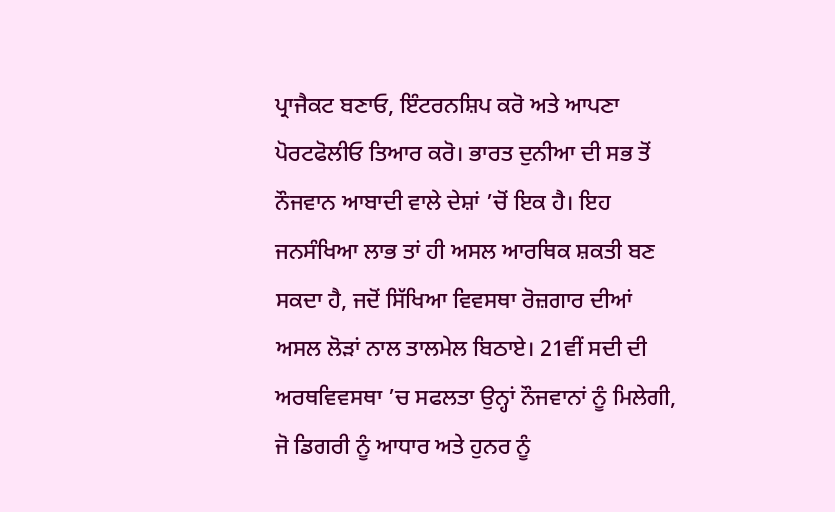ਪ੍ਰਾਜੈਕਟ ਬਣਾਓ, ਇੰਟਰਨਸ਼ਿਪ ਕਰੋ ਅਤੇ ਆਪਣਾ ਪੋਰਟਫੋਲੀਓ ਤਿਆਰ ਕਰੋ। ਭਾਰਤ ਦੁਨੀਆ ਦੀ ਸਭ ਤੋਂ ਨੌਜਵਾਨ ਆਬਾਦੀ ਵਾਲੇ ਦੇਸ਼ਾਂ ’ਚੋਂ ਇਕ ਹੈ। ਇਹ ਜਨਸੰਖਿਆ ਲਾਭ ਤਾਂ ਹੀ ਅਸਲ ਆਰਥਿਕ ਸ਼ਕਤੀ ਬਣ ਸਕਦਾ ਹੈ, ਜਦੋਂ ਸਿੱਖਿਆ ਵਿਵਸਥਾ ਰੋਜ਼ਗਾਰ ਦੀਆਂ ਅਸਲ ਲੋੜਾਂ ਨਾਲ ਤਾਲਮੇਲ ਬਿਠਾਏ। 21ਵੀਂ ਸਦੀ ਦੀ ਅਰਥਵਿਵਸਥਾ ’ਚ ਸਫਲਤਾ ਉਨ੍ਹਾਂ ਨੌਜਵਾਨਾਂ ਨੂੰ ਮਿਲੇਗੀ, ਜੋ ਡਿਗਰੀ ਨੂੰ ਆਧਾਰ ਅਤੇ ਹੁਨਰ ਨੂੰ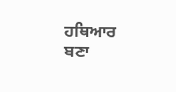ਹਥਿਆਰ ਬਣਾ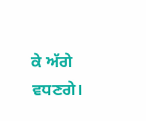ਕੇ ਅੱਗੇ ਵਧਣਗੇ।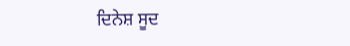ਦਿਨੇਸ਼ ਸੂਦ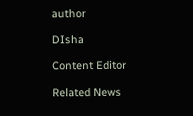author

DIsha

Content Editor

Related News